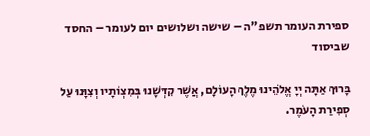ספירת העומר תשפ"ה – שישה ושלושים יום לעומר – החסד שביסוד

בָּרוּךְ אַתָּה יְיָ אֱלֹהֵינוּ מֶלֶךְ הָעוֹלָם, אֲשֶׁר קִדְּשָׁנוּ בְּמִצְוֹתָיו וְצִוָּנוּ עַל סְפִירַת הָעֹמֶר.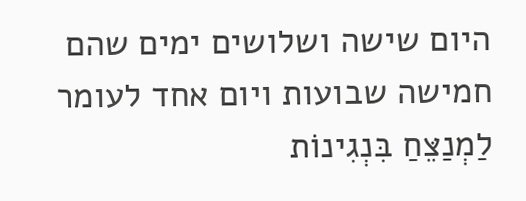היום שישה ושלושים ימים שהם חמישה שבועות ויום אחד לעומר
לַמְנַצֵּחַ בִּנְגִינוֹת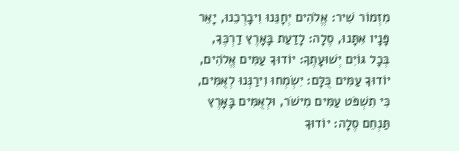מִזְמוֹר שִׁיר: אֱלֹהִים יְחָנֵּנוּ וִיבָרְכֵנוּ, יָאֵר פָּנָיו אִתָּנוּ, סֶלָה: לָדַעַת בָּאָרֶץ דַרְכֶּךָ, בְּכָל גּוֹיִם יְשׁוּעָתֶךָ: יוֹדוּךָ עַמִּים אֱלֹהִים, יוֹדוּךָ עַמִּים כֻּלָּם: יִשְׂמְחוּ וִירַנְּנוּ לְאֻמִּים, כִּי תִשְׁפֹּט עַמִּים מִישֹׁר, וּלְאֻמִּים בָּאָרֶץ תַּנְחֵם סֶלָה: יוֹדוּךָ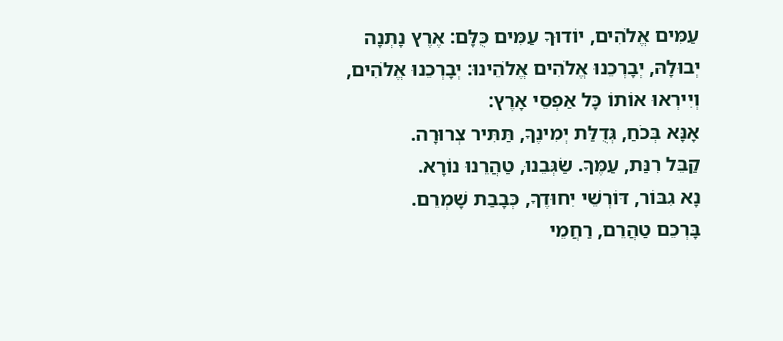עַמִּים אֱלֹהִים, יוֹדוּךָ עַמִּים כֻּלָּם: אֶרֶץ נָתְנָה יְבוּלָהּ, יְבָרְכֵנוּ אֱלֹהִים אֱלֹהֵינוּ: יְבָרְכֵנוּ אֱלֹהִים, וְיִירְאוּ אוֹתוֹ כָּל אַפְסֵי אָרֶץ:
אָנָּא בְּכֹחַ, גְּדֻלַּת יְמִינֶךָ, תַּתִּיר צְרוּרָה.
קַבֵּל רִנַּת, עַמֶּךָ. שַׂגְּבֵנוּ, טַהֲרֵנוּ נוֹרָא.
נָא גִבּוֹר, דּוֹרְשֵׁי יִחוּדֶךָ, כְּבָבַת שָׁמְרֵם.
בָּרְכֵם טַהֲרֵם, רַחֲמֵי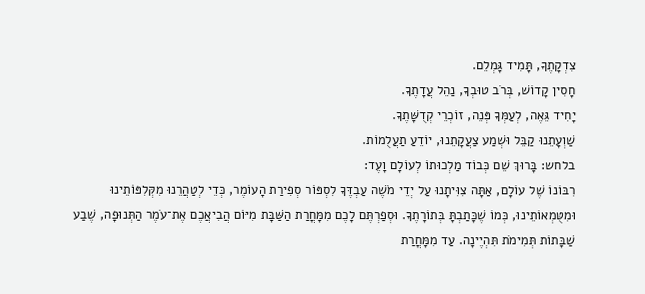צִדְקָתֶךָ, תָּמִיד גָּמְלֵם.
חָסִין קָדוֹשׁ, בְּרֹב טוּבְךָ, נַהֵל עֲדָתֶךָ.
יָחִיד גֵּאֶה, לְעַמְּךָ פְּנֵה, זוֹכְרֵי קְדֻשָּׁתֶךָ.
שַׁוְעָתֵנוּ קַבֵּל וּשְׁמַע צַעֲקָתֵנוּ, יוֹדֵעַ תַעֲלֻמוֹת.
בלחש: בָּרוּךְ שֵׁם כְּבוֹד מַלְכוּתוֹ לְעוֹלָם וָעֶד:
רִבּוֹנוֹ שֶׁל עוֹלָם, אַתָּה צִוִּיתָנוּ עַל יְדֵי מֹשֶׁה עַבְדֶּךָ לִסְפּוֹר סְפִירַת הָעוֹמֶר, כְּדֵי לְטַהֲרֵנוּ מִקְּלִפּוֹתֵינוּ וּמִטֻּמְאוֹתֵינוּ, כְּמוֹ שֶׁכָּתַבְתָּ בְּתוֹרָתֶךָ. וּסְפַרְתֶּם לָכֶם מִמָּחֳרַת הַשַּׁבָּת מִיּוֹם הֲבִיאֲכֶם אֶת־עֹמֶר הַתְּנוּפָה, שֶׁבַע שַׁבָּתוֹת תְּמִימֹת תִּהְיֶינָה. עַד מִמָּחֳרַת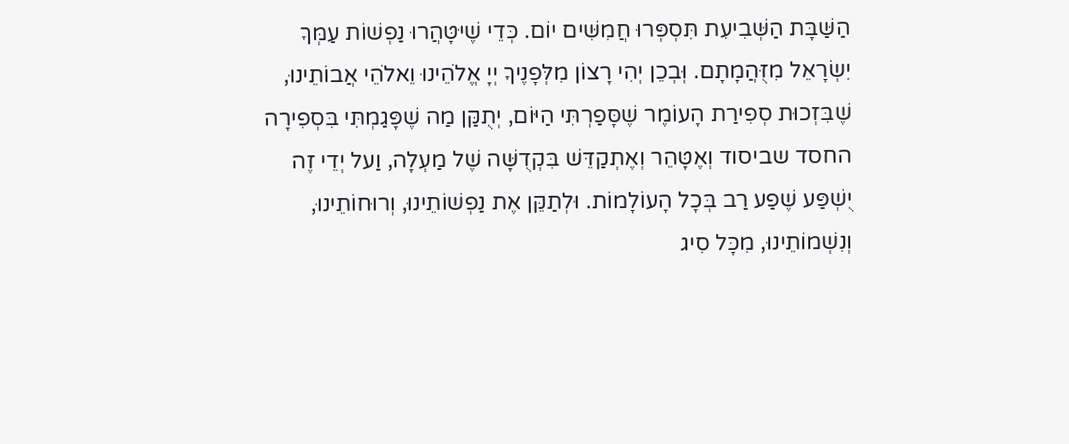הַשַּׁבָּת הַשְּׁבִיעִת תִּסְפְּרוּ חֲמִשִּׁים יוֹם. כְּדֵי שֶׁיּטָּהֲרוּ נַפְשׁוֹת עַמְּךָ יִשְׂרָאֵל מִזֻּהֲמָתָם. וְּבְכֵן יְהִי רָצוֹן מִלְּפָנֶיךָ יְיָ אֱלֹהֵינוּ וֵאלֹהֵי אֲבוֹתֵינוּ, שֶׁבִּזְכוּת סְפִירַת הָעוֹמֶר שֶׁסָּפַרְתִּי הַיּוֹם, יְתֻקַּן מַה שֶׁפָּגַמְתִּי בִּסְפִירָה החסד שביסוד וְאֶטָּהֵר וְאֶתְקַדֵּשׁ בִּקְדֻשָּׁה שֶׁל מַעְלָה, וַעל יְדֵי זֶה יֻשְׁפַּע שֶׁפַע רַב בְּכָל הָעוֹלָמוֹת. וּלְתַקֵּן אֶת נַפְשׁוֹתֵינוּ, וְרוּחוֹתֵינוּ, וְנִשְׁמוֹתֵינוּ, מִכָּל סִיג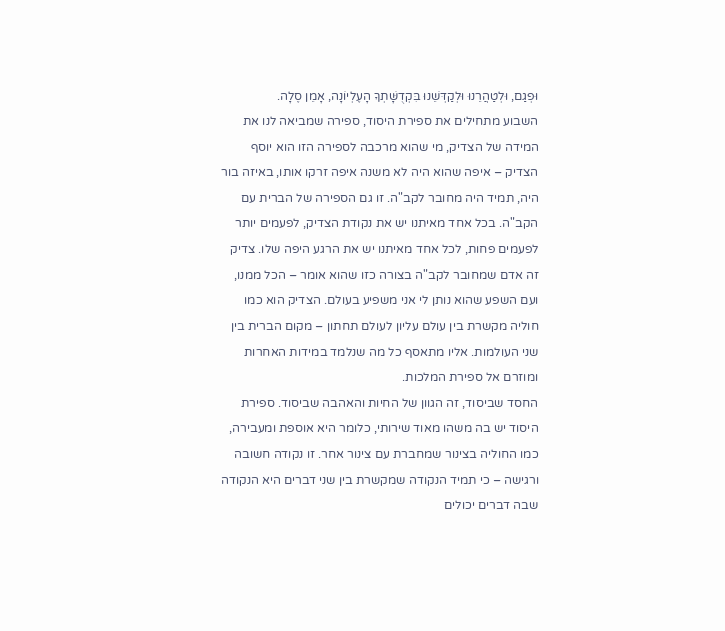וּפְגַם, וּלְטַהֲרֵנוּ וּלְקַדְּשֵׁנוּ בִּקְדֻשָּׁתְךָ הָעֶלְיוֹנָה, אָמֵן סֶלָה.
השבוע מתחילים את ספירת היסוד, ספירה שמביאה לנו את המידה של הצדיק, מי שהוא מרכבה לספירה הזו הוא יוסף הצדיק – איפה שהוא היה לא משנה איפה זרקו אותו, באיזה בור היה, תמיד היה מחובר לקב"ה. זו גם הספירה של הברית עם הקב"ה. בכל אחד מאיתנו יש את נקודת הצדיק, לפעמים יותר לפעמים פחות, לכל אחד מאיתנו יש את הרגע היפה שלו. צדיק זה אדם שמחובר לקב"ה בצורה כזו שהוא אומר – הכל ממנו, ועם השפע שהוא נותן לי אני משפיע בעולם. הצדיק הוא כמו חוליה מקשרת בין עולם עליון לעולם תחתון – מקום הברית בין שני העולמות. אליו מתאסף כל מה שנלמד במידות האחרות ומוזרם אל ספירת המלכות.
החסד שביסוד, זה הגוון של החיות והאהבה שביסוד. ספירת היסוד יש בה משהו מאוד שירותי, כלומר היא אוספת ומעבירה, כמו החוליה בצינור שמחברת עם צינור אחר. זו נקודה חשובה ורגישה – כי תמיד הנקודה שמקשרת בין שני דברים היא הנקודה שבה דברים יכולים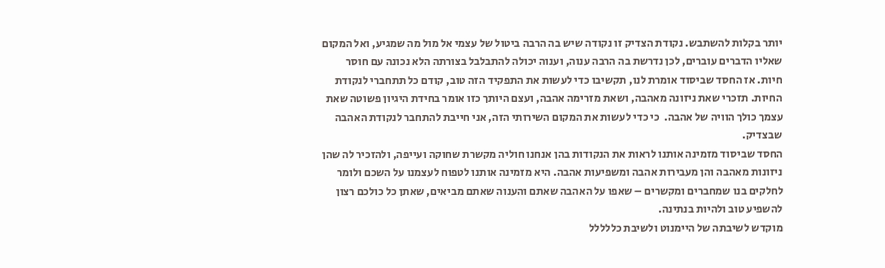יותר בקלות להשתבש. נקודת הצדיק זו נקודה שיש בה הרבה ביטול של עצמי אל מול מה שמגיע, ואל המקום שאליו הדברים עוברים, לכן נדרשת בה הרבה ענוה, וענוה יכולה להתבלבל בצורתה הלא נכונה עם חוסר חיות. אז החסד שביסוד אומרת לנו, תקשיבו כדי לעשות את התפקיד הזה טוב, קודם כל תתחברי לנקודת החיות. תזכרי שאת ניזונה מאהבה, ושאת מזרימה אהבה, ועצם היותך כזו אומר בחידת היגיון פשוטה שאת עצמך כולך הוויה של אהבה.  כי כדי לעשות את המקום השירותי הזה, אני חייבת להתחבר לנקודת האהבה שבצדיק.
החסד שביסוד מזמינה אותנו לראות את הנקודות בהן אנחנו חוליה מקשרת שחוקה ועייפה, ולהזכיר לה שהן ניזונות מאהבה והן מעבירות אהבה ומשפיעות אהבה. היא מזמינה אותנו לטפוח לעצמנו על השכם ולומר לחלקים בנו שמחברים ומקשרים – שאפו על האהבה שאתם והענוה שאתם מביאים, שאתן כל כולכם רצון להשפיע טוב ולהיות בנתינה.
מוקדש לשיבתה של היימנוט ולשיבת כללללל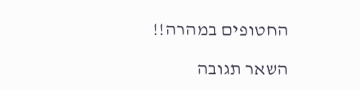החטופים במהרה!!

השאר תגובה